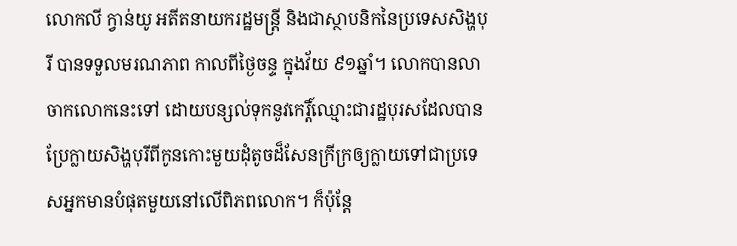លោកលី ក្វាន់យូ អតីតនាយករដ្ឋមន្រ្តី និងជាស្ថាបនិកនៃប្រទេសសិង្ហបុរី បានទទួលមរណភាព កាលពីថ្ងៃចន្ទ ក្នុងវ័យ ៩១ឆ្នាំ។ លោកបានលាចាកលោកនេះទៅ ដោយបន្សល់ទុកនូវកេរ្តិ៍ឈ្មោះជារដ្ឋបុរសដែលបានប្រែក្លាយសិង្ហបុរីពីកូនកោះមួយដុំតូចដ៏សែនក្រីក្រឲ្យក្លាយទៅជាប្រទេសអ្នកមានបំផុតមួយនៅលើពិភពលោក។ ក៏ប៉ុន្តែ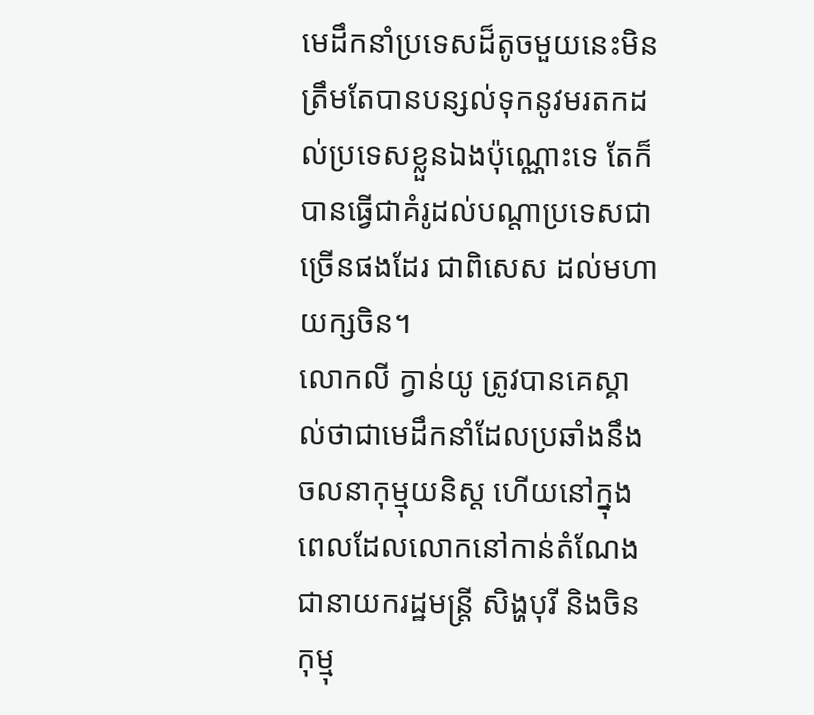មេដឹកនាំប្រទេសដ៏តូចមួយនេះមិនត្រឹមតែបានបន្សល់ទុកនូវមរតកដល់ប្រទេសខ្លួនឯងប៉ុណ្ណោះទេ តែក៏បានធ្វើជាគំរូដល់បណ្តាប្រទេសជាច្រើនផងដែរ ជាពិសេស ដល់មហាយក្សចិន។
លោកលី ក្វាន់យូ ត្រូវបានគេស្គាល់ថាជាមេដឹកនាំដែលប្រឆាំងនឹងចលនាកុម្មុយនិស្ត ហើយនៅក្នុងពេលដែលលោកនៅកាន់តំណែងជានាយករដ្ឋមន្រ្តី សិង្ហបុរី និងចិនកុម្មុ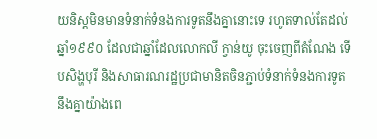យនិស្តមិនមានទំនាក់ទំនងការទូតនឹងគ្នានោះទេ រហូតទាល់តែដល់ឆ្នាំ១៩៩០ ដែលជាឆ្នាំដែលលោកលី ក្វាន់យូ ចុះចេញពីតំណែង ទើបសិង្ហបុរី និងសាធារណរដ្ឋប្រជាមានិតចិនភ្ជាប់ទំនាក់ទំនងការទូតនឹងគ្នាយ៉ាងពេ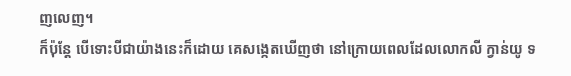ញលេញ។
ក៏ប៉ុន្តែ បើទោះបីជាយ៉ាងនេះក៏ដោយ គេសង្កេតឃើញថា នៅក្រោយពេលដែលលោកលី ក្វាន់យូ ទ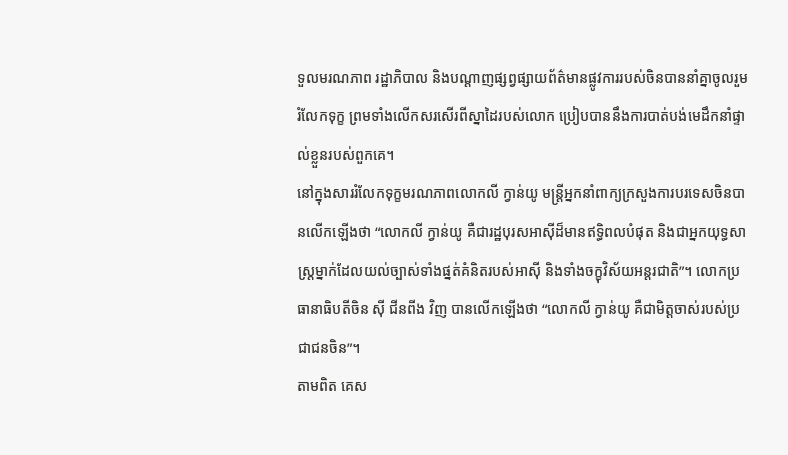ទួលមរណភាព រដ្ឋាភិបាល និងបណ្តាញផ្សព្វផ្សាយព័ត៌មានផ្លូវការរបស់ចិនបាននាំគ្នាចូលរួមរំលែកទុក្ខ ព្រមទាំងលើកសរសើរពីស្នាដៃរបស់លោក ប្រៀបបាននឹងការបាត់បង់មេដឹកនាំផ្ទាល់ខ្លួនរបស់ពួកគេ។
នៅក្នុងសាររំលែកទុក្ខមរណភាពលោកលី ក្វាន់យូ មន្រ្តីអ្នកនាំពាក្យក្រសួងការបរទេសចិនបានលើកឡើងថា “លោកលី ក្វាន់យូ គឺជារដ្ឋបុរសអាស៊ីដ៏មានឥទ្ធិពលបំផុត និងជាអ្នកយុទ្ធសាស្រ្តម្នាក់ដែលយល់ច្បាស់ទាំងផ្នត់គំនិតរបស់អាស៊ី និងទាំងចក្ខុវិស័យអន្តរជាតិ”។ លោកប្រធានាធិបតីចិន ស៊ី ជីនពីង វិញ បានលើកឡើងថា “លោកលី ក្វាន់យូ គឺជាមិត្តចាស់របស់ប្រជាជនចិន”។
តាមពិត គេស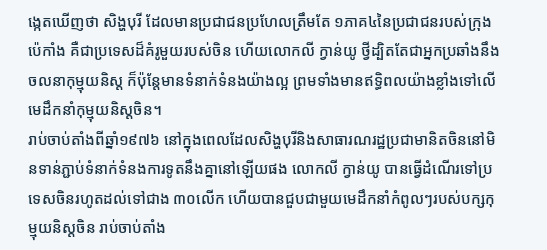ង្កេតឃើញថា សិង្ហបុរី ដែលមានប្រជាជនប្រហែលត្រឹមតែ ១ភាគ៤នៃប្រជាជនរបស់ក្រុងប៉េកាំង គឺជាប្រទេសដ៏គំរូមួយរបស់ចិន ហើយលោកលី ក្វាន់យូ ថ្វីដ្បិតតែជាអ្នកប្រឆាំងនឹងចលនាកុម្មុយនិស្ត ក៏ប៉ុន្តែមានទំនាក់ទំនងយ៉ាងល្អ ព្រមទាំងមានឥទ្ធិពលយ៉ាងខ្លាំងទៅលើមេដឹកនាំកុម្មុយនិស្តចិន។
រាប់ចាប់តាំងពីឆ្នាំ១៩៧៦ នៅក្នុងពេលដែលសិង្ហបុរីនិងសាធារណរដ្ឋប្រជាមានិតចិននៅមិនទាន់ភ្ជាប់ទំនាក់ទំនងការទូតនឹងគ្នានៅឡើយផង លោកលី ក្វាន់យូ បានធ្វើដំណើរទៅប្រទេសចិនរហូតដល់ទៅជាង ៣០លើក ហើយបានជួបជាមួយមេដឹកនាំកំពូលៗរបស់បក្សកុម្មុយនិស្តចិន រាប់ចាប់តាំង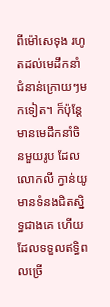ពីម៉ៅសេទុង រហូតដល់មេដឹកនាំជំនាន់ក្រោយៗមកទៀត។ ក៏ប៉ុន្តែ មានមេដឹកនាំចិនមួយរូប ដែលលោកលី ក្វាន់យូ មានទំនងជិតស្និទ្ធជាងគេ ហើយដែលទទួលឥទ្ធិពលច្រើ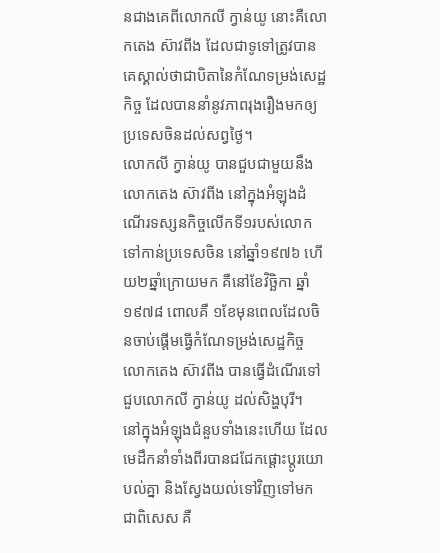នជាងគេពីលោកលី ក្វាន់យូ នោះគឺលោកតេង ស៊ាវពីង ដែលជាទូទៅត្រូវបានគេស្គាល់ថាជាបិតានៃកំណែទម្រង់សេដ្ឋកិច្ច ដែលបាននាំនូវភាពរុងរឿងមកឲ្យប្រទេសចិនដល់សព្វថ្ងៃ។
លោកលី ក្វាន់យូ បានជួបជាមួយនឹងលោកតេង ស៊ាវពីង នៅក្នុងអំឡុងដំណើរទស្សនកិច្ចលើកទី១របស់លោកទៅកាន់ប្រទេសចិន នៅឆ្នាំ១៩៧៦ ហើយ២ឆ្នាំក្រោយមក គឺនៅខែវិច្ឆិកា ឆ្នាំ១៩៧៨ ពោលគឺ ១ខែមុនពេលដែលចិនចាប់ផ្តើមធ្វើកំណែទម្រង់សេដ្ឋកិច្ច លោកតេង ស៊ាវពីង បានធ្វើដំណើរទៅជួបលោកលី ក្វាន់យូ ដល់សិង្ហបុរី។
នៅក្នុងអំឡុងជំនួបទាំងនេះហើយ ដែលមេដឹកនាំទាំងពីរបានជជែកផ្តោះប្តូរយោបល់គ្នា និងស្វែងយល់ទៅវិញទៅមក ជាពិសេស គឺ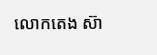លោកតេង ស៊ា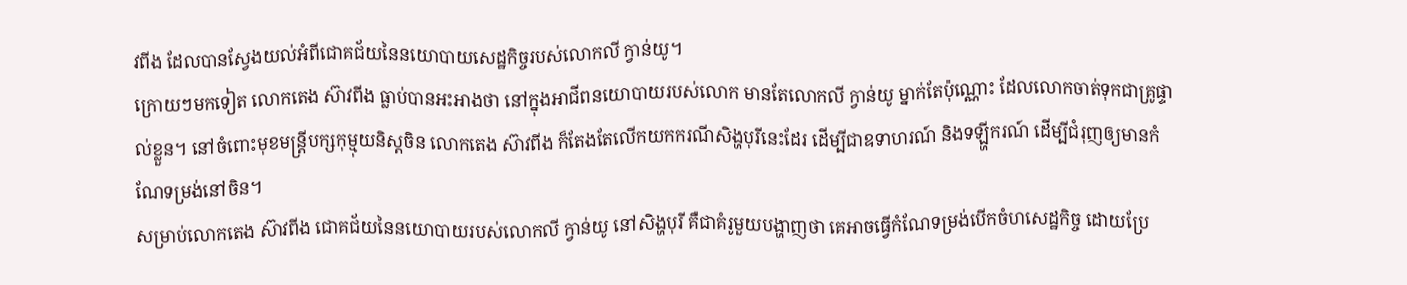វពីង ដែលបានស្វែងយល់អំពីជោគជ័យនៃនយោបាយសេដ្ឋកិច្ចរបស់លោកលី ក្វាន់យូ។
ក្រោយៗមកទៀត លោកតេង ស៊ាវពីង ធ្លាប់បានអះអាងថា នៅក្នុងអាជីពនយោបាយរបស់លោក មានតែលោកលី ក្វាន់យូ ម្នាក់តែប៉ុណ្ណោះ ដែលលោកចាត់ទុកជាគ្រូផ្ទាល់ខ្លួន។ នៅចំពោះមុខមន្រ្តីបក្សកុម្មុយនិស្តចិន លោកតេង ស៊ាវពីង ក៏តែងតែលើកយកករណីសិង្ហបុរីនេះដែរ ដើម្បីជាឧទាហរណ៍ និងទឡ្ហីករណ៍ ដើម្បីជំរុញឲ្យមានកំណែទម្រង់នៅចិន។
សម្រាប់លោកតេង ស៊ាវពីង ជោគជ័យនៃនយោបាយរបស់លោកលី ក្វាន់យូ នៅសិង្ហបុរី គឺជាគំរូមួយបង្ហាញថា គេអាចធ្វើកំណែទម្រង់បើកចំហសេដ្ឋកិច្ច ដោយប្រែ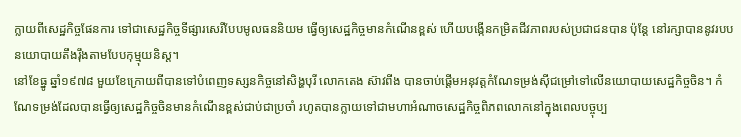ក្លាយពីសេដ្ឋកិច្ចផែនការ ទៅជាសេដ្ឋកិច្ចទីផ្សារសេរីបែបមូលធននិយម ធ្វើឲ្យសេដ្ឋកិច្ចមានកំណើនខ្ពស់ ហើយបង្កើនកម្រិតជីវភាពរបស់ប្រជាជនបាន ប៉ុន្តែ នៅរក្សាបាននូវរបបនយោបាយតឹងរ៉ឹងតាមបែបកុម្មុយនិស្ត។
នៅខែធ្នូ ឆ្នាំ១៩៧៨ មួយខែក្រោយពីបានទៅបំពេញទស្សនកិច្ចនៅសិង្ហបុរី លោកតេង ស៊ាវពីង បានចាប់ផ្តើមអនុវត្តកំណែទម្រង់ស៊ីជម្រៅទៅលើនយោបាយសេដ្ឋកិច្ចចិន។ កំណែទម្រង់ដែលបានធ្វើឲ្យសេដ្ឋកិច្ចចិនមានកំណើនខ្ពស់ជាប់ជាប្រចាំ រហូតបានក្លាយទៅជាមហាអំណាចសេដ្ឋកិច្ចពិភពលោកនៅក្នុងពេលបច្ចុប្ប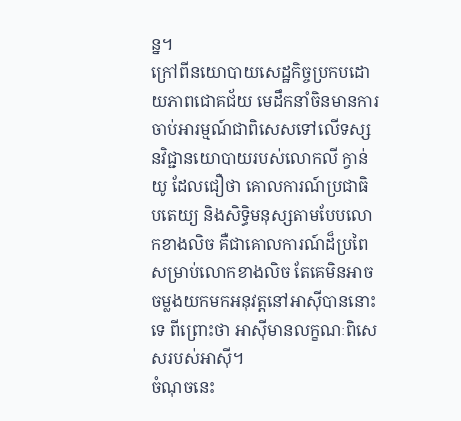ន្ន។
ក្រៅពីនយោបាយសេដ្ឋកិច្ចប្រកបដោយភាពជោគជ័យ មេដឹកនាំចិនមានការចាប់អារម្មណ៍ជាពិសេសទៅលើទស្សនវិជ្ជានយោបាយរបស់លោកលី ក្វាន់យូ ដែលជឿថា គោលការណ៍ប្រជាធិបតេយ្យ និងសិទ្ធិមនុស្សតាមបែបលោកខាងលិច គឺជាគោលការណ៍ដ៏ប្រពៃសម្រាប់លោកខាងលិច តែគេមិនអាចចម្លងយកមកអនុវត្តនៅអាស៊ីបាននោះទេ ពីព្រោះថា អាស៊ីមានលក្ខណៈពិសេសរបស់អាស៊ី។
ចំណុចនេះ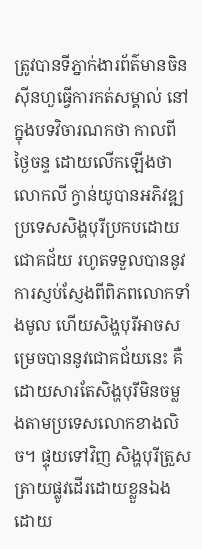ត្រូវបានទីភ្នាក់ងារព័ត៌មានចិនស៊ីនហួធ្វើការកត់សម្គាល់ នៅក្នុងបទវិចារណកថា កាលពីថ្ងៃចន្ទ ដោយលើកឡើងថា លោកលី ក្វាន់យូបានអភិវឌ្ឍប្រទេសសិង្ហបុរីប្រកបដោយជោគជ័យ រហូតទទួលបាននូវការស្ញប់ស្ញែងពីពិភពលោកទាំងមូល ហើយសិង្ហបុរីអាចសម្រេចបាននូវជោគជ័យនេះ គឺដោយសារតែសិង្ហបុរីមិនចម្លងតាមប្រទេសលោកខាងលិច។ ផ្ទុយទៅវិញ សិង្ហបុរីត្រួសត្រាយផ្លូវដើរដោយខ្លួនឯង ដោយ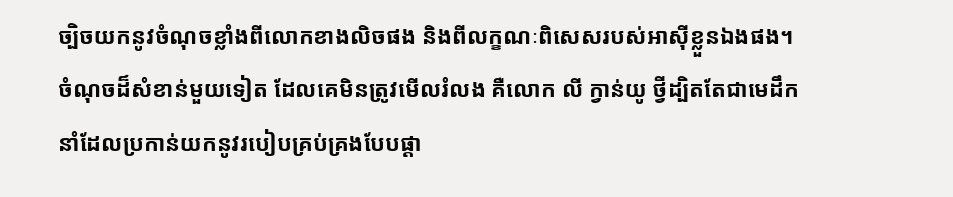ច្បិចយកនូវចំណុចខ្លាំងពីលោកខាងលិចផង និងពីលក្ខណៈពិសេសរបស់អាស៊ីខ្លួនឯងផង។
ចំណុចដ៏សំខាន់មួយទៀត ដែលគេមិនត្រូវមើលរំលង គឺលោក លី ក្វាន់យូ ថ្វីដ្បិតតែជាមេដឹកនាំដែលប្រកាន់យកនូវរបៀបគ្រប់គ្រងបែបផ្តា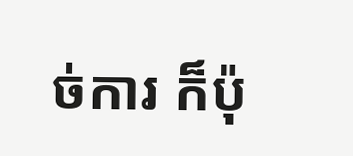ច់ការ ក៏ប៉ុ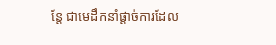ន្តែ ជាមេដឹកនាំផ្តាច់ការដែល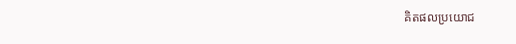គិតផលប្រយោជ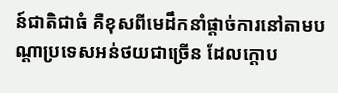ន៍ជាតិជាធំ គឺខុសពីមេដឹកនាំផ្តាច់ការនៅតាមបណ្តាប្រទេសអន់ថយជាច្រើន ដែលក្តោប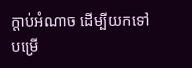ក្តាប់អំណាច ដើម្បីយកទៅបម្រើ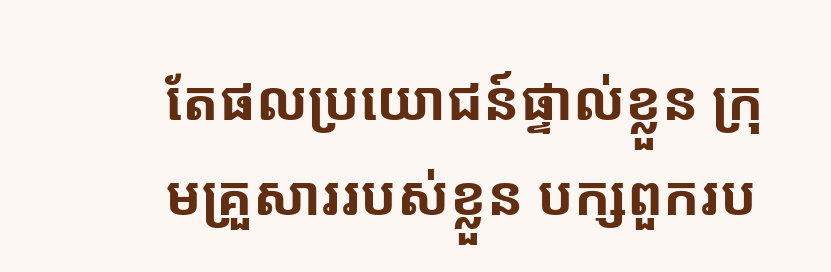តែផលប្រយោជន៍ផ្ទាល់ខ្លួន ក្រុមគ្រួសាររបស់ខ្លួន បក្សពួករប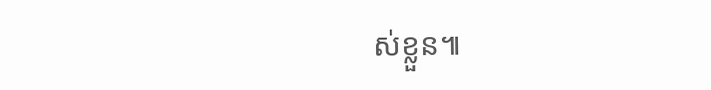ស់ខ្លួន៕